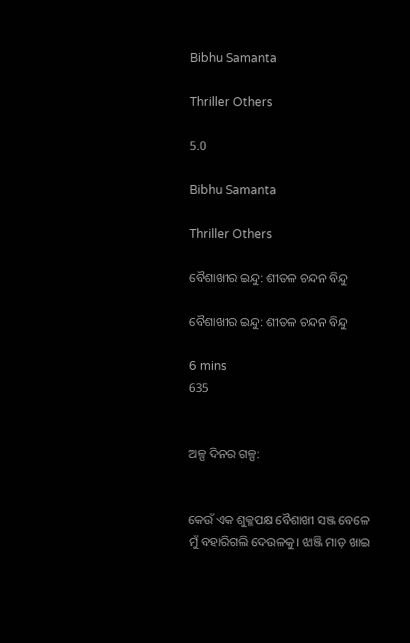Bibhu Samanta

Thriller Others

5.0

Bibhu Samanta

Thriller Others

ବୈଶାଖୀର ଇନ୍ଦୁ: ଶୀତଳ ଚନ୍ଦନ ବିନ୍ଦୁ

ବୈଶାଖୀର ଇନ୍ଦୁ: ଶୀତଳ ଚନ୍ଦନ ବିନ୍ଦୁ

6 mins
635


ଅଳ୍ପ ଦିନର ଗଳ୍ପ:


କେଉଁ ଏକ ଶୁକ୍ଳପକ୍ଷ ବୈଶାଖୀ ସଞ୍ଜ ବେଳେ ମୁଁ ବହାରିଗଲି ଦେଉଳକୁ। ଝାଞ୍ଜି ମାଡ଼ ଖାଇ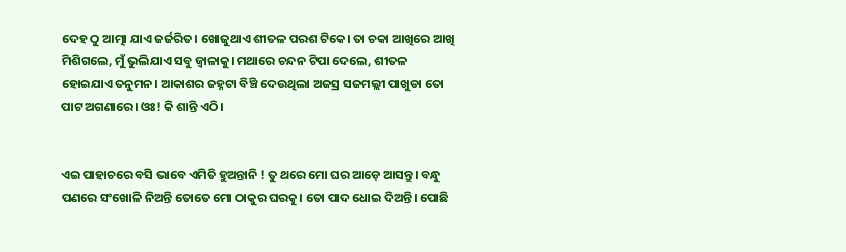ଦେହ ଠୁ ଆତ୍ମା ଯାଏ ଜର୍ଜରିତ। ଖୋଜୁଥାଏ ଶୀତଳ ପରଶ ଟିକେ। ତା ଚକା ଆଖିରେ ଆଖି ମିଶିଗଲେ, ମୁଁ ଭୁଲିଯାଏ ସବୁ ଜ୍ୱାଳାକୁ। ମଥାରେ ଚନ୍ଦନ ଟିପା ଦେଲେ, ଶୀତଳ ହୋଇଯାଏ ତନୁମନ। ଆକାଶର ଜହ୍ନଟା ବିଞ୍ଚି ଦେଉଥିଲା ଅଜସ୍ର ସଜମଲ୍ଲୀ ପାଖୁଡା ତୋ ପାଟ ଅଗଣାରେ। ଓଃ! କି ଶାନ୍ତି ଏଠି।


ଏଇ ପାହାଚରେ ବସି ଭାବେ ଏମିତି ହୁଅନ୍ତାନି ! ତୁ ଥରେ ମୋ ଘର ଆଡ଼େ ଆସନ୍ତୁ। ବନ୍ଧୁ ପଣରେ ସଂଖୋଳି ନିଅନ୍ତି ତୋତେ ମୋ ଠାକୁର ଘରକୁ। ତୋ ପାଦ ଧୋଇ ଦିଅନ୍ତି। ପୋଛି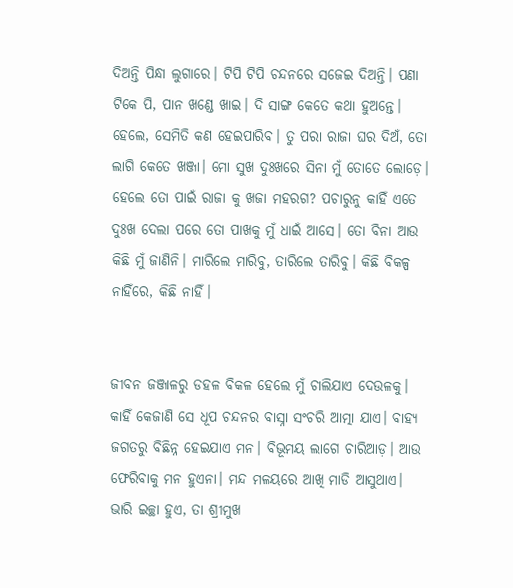ଦିଅନ୍ତି ପିନ୍ଧା ଲୁଗାରେ। ଟିପି ଟିପି ଚନ୍ଦନରେ ସଜେଇ ଦିଅନ୍ତି। ପଣା ଟିକେ ପି, ପାନ ଖଣ୍ଡେ ଖାଇ। ଦି ସାଙ୍ଗ କେତେ କଥା ହୁଅନ୍ତେ। ହେଲେ, ସେମିତି କଣ ହେଇପାରିବ। ତୁ ପରା ରାଜା ଘର ଦିଅଁ, ତୋ ଲାଗି କେତେ ଖଞ୍ଜା। ମୋ ସୁଖ ଦୁଃଖରେ ସିନା ମୁଁ ତୋତେ ଲୋଡ଼େ। ହେଲେ ତୋ ପାଇଁ ରାଜା କୁ ଖଜା ମହରଗ? ପଚାରୁନୁ କାହିଁ ଏତେ ଦୁଃଖ ଦେଲା ପରେ ତୋ ପାଖକୁ ମୁଁ ଧାଇଁ ଆସେ। ତୋ ବିନା ଆଉ କିଛି ମୁଁ ଜାଣିନି। ମାରିଲେ ମାରିବୁ, ତାରିଲେ ତାରିବୁ। କିଛି ବିକଳ୍ପ ନାହିଁରେ, କିଛି ନାହିଁ।


ଜୀବନ ଜଞ୍ଜାଳରୁ ଡହଳ ବିକଳ ହେଲେ ମୁଁ ଚାଲିଯାଏ ଦେଉଳକୁ। କାହିଁ କେଜାଣି ସେ ଧୂପ ଚନ୍ଦନର ବାସ୍ନା ସଂଚରି ଆତ୍ମା ଯାଏ। ବାହ୍ୟ ଜଗତରୁ ବିଛିନ୍ନ ହେଇଯାଏ ମନ। ବିଭୂମୟ ଲାଗେ ଚାରିଆଡ଼। ଆଉ ଫେରିବାକୁ ମନ ହୁଏନା। ମନ୍ଦ ମଳୟରେ ଆଖି ମାଡି ଆସୁଥାଏ। ଭାରି ଇଚ୍ଛା ହୁଏ, ତା ଶ୍ରୀମୁଖ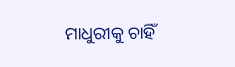ମାଧୁରୀକୁ ଚାହିଁ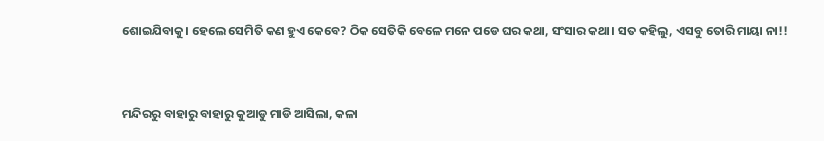ଶୋଇଯିବାକୁ। ହେଲେ ସେମିତି କଣ ହୁଏ କେବେ? ଠିକ ସେତିକି ବେଳେ ମନେ ପଡେ ଘର କଥା, ସଂସାର କଥା। ସତ କହିଲୁ, ଏସବୁ ତୋରି ମାୟା ନା!!


ମନ୍ଦିରରୁ ବାହାରୁ ବାହାରୁ କୁଆଡୁ ମାଡି ଆସିଲା, କଳା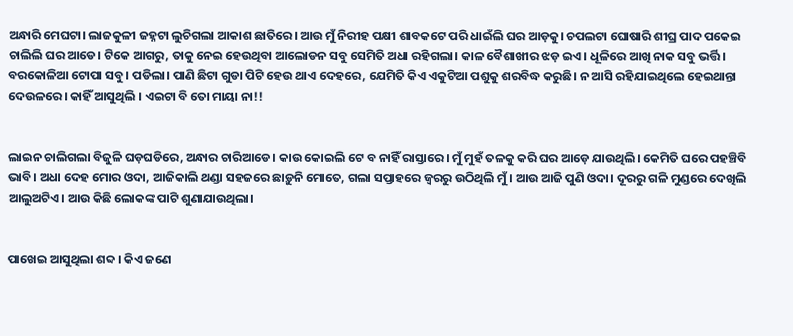ଅନ୍ଧାରି ମେଘଟା। ଲାଜକୁଳୀ ଜହ୍ନଟା ଲୁଚିଗଲା ଆକାଶ ଛାତିରେ। ଆଉ ମୁଁ ନିରୀହ ପକ୍ଷୀ ଶାବକଟେ ପରି ଧାଇଁଲି ଘର ଆଡ଼କୁ। ଚପଲଟା ଘୋଷାରି ଶୀଘ୍ର ପାଦ ପକେଇ ଚାଲିଲି ଘର ଆଡେ। ଟିକେ ଆଗରୁ, ତାକୁ ନେଇ ହେଉଥିବା ଆଲୋଡନ ସବୁ ସେମିତି ଅଧା ରହିଗଲା। କାଳ ବୈଶାଖୀର ଝଡ଼ ଇଏ। ଧୂଳିରେ ଆଖି ନାକ ସବୁ ଭର୍ତ୍ତି। ବରକୋଳିଆ ଟୋପା ସବୁ। ପଡିଲା। ପାଣି ଛିଟା ଗୁଡା ପିଟି ହେଉ ଥାଏ ଦେହରେ, ଯେମିତି କିଏ ଏକୁଟିଆ ପଶୁକୁ ଶରବିଦ୍ଧ କରୁଛି। ନ ଆସି ରହିଯାଇଥିଲେ ହେଇଥାନ୍ତା ଦେଉଳରେ। କାହିଁ ଆସୁଥିଲି । ଏଇଟା ବି ତୋ ମାୟା ନା!!


ଲାଇନ ଚାଲିଗଲା ବିଜୁଳି ଘଡ଼ଘଡିରେ, ଅନ୍ଧାର ଚାରିଆଡେ। କାଉ କୋଇଲି ଟେ ବ ନାହିଁ ରାସ୍ତାରେ। ମୁଁ ମୁହଁ ତଳକୁ କରି ଘର ଆଡ଼େ ଯାଉଥିଲି। କେମିତି ଘରେ ପହଞ୍ଚିବି ଭାବି। ଅଧା ଦେହ ମୋର ଓଦା, ଆଜିକାଲି ଥଣ୍ଡା ସହଜରେ ଛାଡ଼ୁନି ମୋତେ, ଗଲା ସପ୍ତାହରେ ଜ୍ଵରରୁ ଉଠିଥିଲି ମୁଁ। ଆଉ ଆଜି ପୁଣି ଓଦା। ଦୂରରୁ ଗଳି ମୁଣ୍ଡରେ ଦେଖିଲି ଆଲୁଅଟିଏ। ଆଉ କିଛି ଲୋକଙ୍କ ପାଟି ଶୁଣାଯାଉଥିଲା।


ପାଖେଇ ଆସୁଥିଲା ଶବ୍ଦ । କିଏ ଜଣେ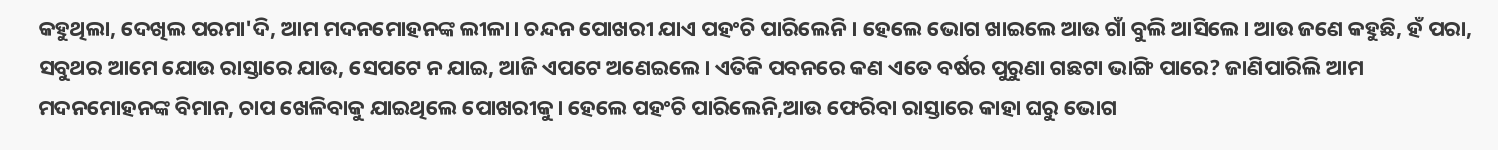କହୁଥିଲା, ଦେଖିଲ ପରମା'ଦି, ଆମ ମଦନମୋହନଙ୍କ ଲୀଳା। ଚନ୍ଦନ ପୋଖରୀ ଯାଏ ପହଂଚି ପାରିଲେନି। ହେଲେ ଭୋଗ ଖାଇଲେ ଆଉ ଗାଁ ବୁଲି ଆସିଲେ। ଆଉ ଜଣେ କହୁଛି, ହଁ ପରା, ସବୁଥର ଆମେ ଯୋଉ ରାସ୍ତାରେ ଯାଉ, ସେପଟେ ନ ଯାଇ, ଆଜି ଏପଟେ ଅଣେଇଲେ। ଏତିକି ପବନରେ କଣ ଏତେ ବର୍ଷର ପୁରୁଣା ଗଛଟା ଭାଙ୍ଗି ପାରେ? ଜାଣିପାରିଲି ଆମ ମଦନମୋହନଙ୍କ ବିମାନ, ଚାପ ଖେଳିବାକୁ ଯାଇଥିଲେ ପୋଖରୀକୁ। ହେଲେ ପହଂଚି ପାରିଲେନି,ଆଉ ଫେରିବା ରାସ୍ତାରେ କାହା ଘରୁ ଭୋଗ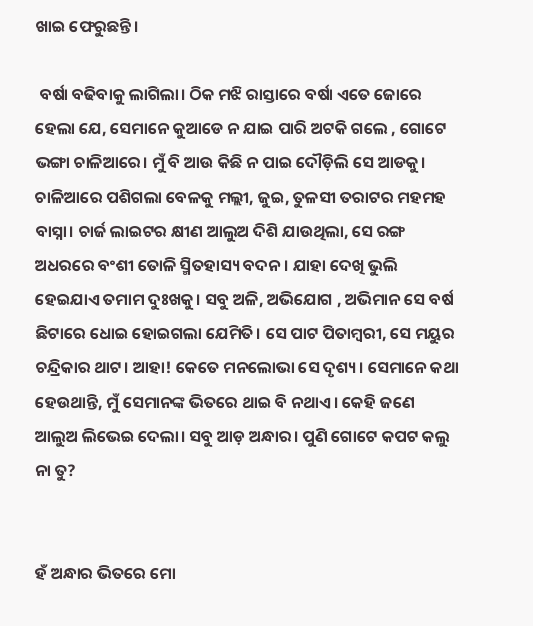ଖାଇ ଫେରୁଛନ୍ତି।

 ବର୍ଷା ବଢିବାକୁ ଲାଗିଲା। ଠିକ ମଝି ରାସ୍ତାରେ ବର୍ଷା ଏତେ ଜୋରେ ହେଲା ଯେ, ସେମାନେ କୁଆଡେ ନ ଯାଇ ପାରି ଅଟକି ଗଲେ , ଗୋଟେ ଭଙ୍ଗା ଚାଳିଆରେ। ମୁଁ ବି ଆଉ କିଛି ନ ପାଇ ଦୌଡ଼ିଲି ସେ ଆଡକୁ। ଚାଳିଆରେ ପଶିଗଲା ବେଳକୁ ମଲ୍ଲୀ, ଜୁଇ, ତୁଳସୀ ତରାଟର ମହମହ ବାସ୍ନା। ଚାର୍ଜ ଲାଇଟର କ୍ଷୀଣ ଆଲୁଅ ଦିଶି ଯାଉଥିଲା, ସେ ରଙ୍ଗ ଅଧରରେ ବଂଶୀ ତୋଳି ସ୍ମିତହାସ୍ୟ ବଦନ। ଯାହା ଦେଖି ଭୁଲି ହେଇଯାଏ ତମାମ ଦୁଃଖକୁ। ସବୁ ଅଳି, ଅଭିଯୋଗ , ଅଭିମାନ ସେ ବର୍ଷ ଛିଟାରେ ଧୋଇ ହୋଇଗଲା ଯେମିତି। ସେ ପାଟ ପିତାମ୍ବରୀ, ସେ ମୟୁର ଚନ୍ଦ୍ରିକାର ଥାଟ। ଆହା! କେତେ ମନଲୋଭା ସେ ଦୃଶ୍ୟ। ସେମାନେ କଥା ହେଉଥାନ୍ତି, ମୁଁ ସେମାନଙ୍କ ଭିତରେ ଥାଇ ବି ନଥାଏ। କେହି ଜଣେ ଆଲୁଅ ଲିଭେଇ ଦେଲା। ସବୁ ଆଡ଼ ଅନ୍ଧାର। ପୁଣି ଗୋଟେ କପଟ କଲୁ ନା ତୁ?


ହଁ ଅନ୍ଧାର ଭିତରେ ମୋ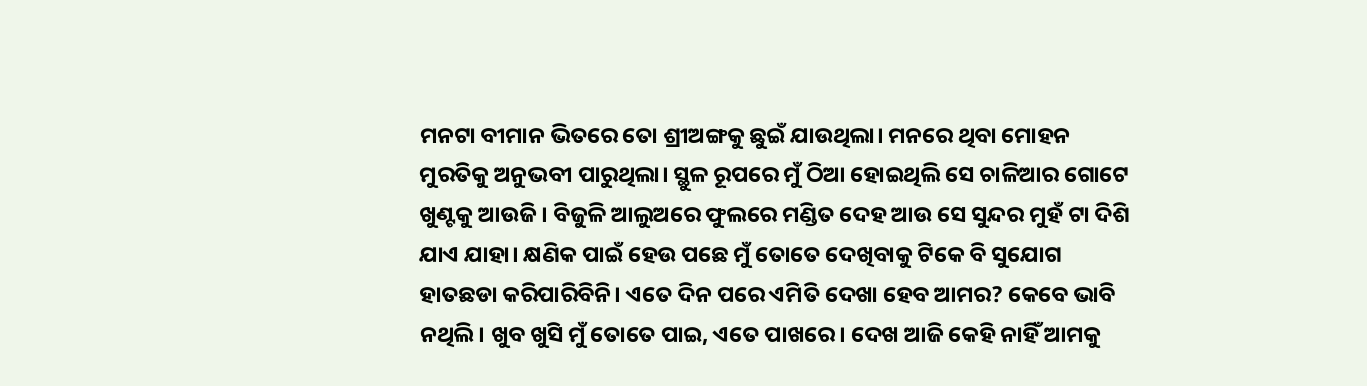ମନଟା ବୀମାନ ଭିତରେ ତୋ ଶ୍ରୀଅଙ୍ଗକୁ ଛୁଇଁ ଯାଉଥିଲା। ମନରେ ଥିବା ମୋହନ ମୁରତିକୁ ଅନୁଭବୀ ପାରୁଥିଲା। ସ୍ଥୁଳ ରୂପରେ ମୁଁ ଠିଆ ହୋଇଥିଲି ସେ ଚାଳିଆର ଗୋଟେ ଖୁଣ୍ଟକୁ ଆଉଜି । ବିଜୁଳି ଆଲୁଅରେ ଫୁଲରେ ମଣ୍ଡିତ ଦେହ ଆଉ ସେ ସୁନ୍ଦର ମୁହଁ ଟା ଦିଶି ଯାଏ ଯାହା। କ୍ଷଣିକ ପାଇଁ ହେଉ ପଛେ ମୁଁ ତୋତେ ଦେଖିବାକୁ ଟିକେ ବି ସୁଯୋଗ ହାତଛଡା କରିପାରିବିନି। ଏତେ ଦିନ ପରେ ଏମିତି ଦେଖା ହେବ ଆମର? କେବେ ଭାବି ନଥିଲି। ଖୁବ ଖୁସି ମୁଁ ତୋତେ ପାଇ, ଏତେ ପାଖରେ। ଦେଖ ଆଜି କେହି ନାହିଁ ଆମକୁ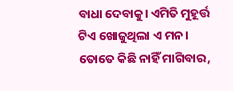ବାଧା ଦେବାକୁ। ଏମିତି ମୁହୂର୍ତ୍ତ ଟିଏ ଖୋଜୁଥିଲା ଏ ମନ। ତୋତେ କିଛି ନାହିଁ ମାଗିବାର,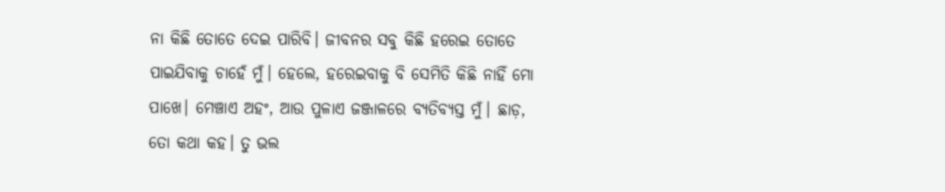ନା କିଛି ତୋତେ ଦେଇ ପାରିବି। ଜୀବନର ସବୁ କିଛି ହରେଇ ତୋତେ ପାଇଯିବାକୁ ଚାହେଁ ମୁଁ। ହେଲେ, ହରେଇବାକୁ ବି ସେମିତି କିଛି ନାହିଁ ମୋ ପାଖେ। ମେଞ୍ଚାଏ ଅହଂ, ଆଉ ପୁଳାଏ ଜଞ୍ଜାଳରେ ବ୍ୟତିବ୍ୟସ୍ତ ମୁଁ। ଛାଡ଼, ତୋ କଥା କହ। ତୁ ଭଲ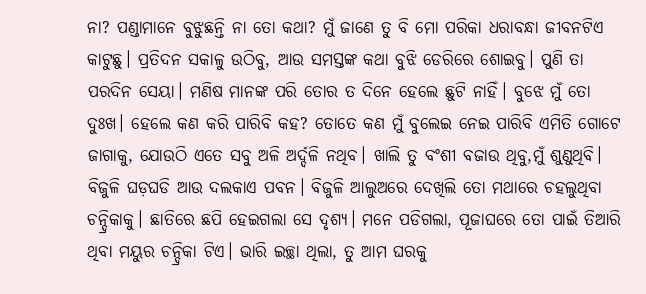ନା? ପଣ୍ଡାମାନେ ବୁଝୁଛନ୍ତି ନା ତୋ କଥା? ମୁଁ ଜାଣେ ତୁ ବି ମୋ ପରିକା ଧରାବନ୍ଧା ଜୀବନଟିଏ କାଟୁଛୁ। ପ୍ରତିଦନ ସକାଳୁ ଉଠିବୁ, ଆଉ ସମସ୍ତଙ୍କ କଥା ବୁଝି ଡେରିରେ ଶୋଇବୁ। ପୁଣି ତା ପରଦିନ ସେୟା। ମଣିଷ ମାନଙ୍କ ପରି ତୋର ତ ଦିନେ ହେଲେ ଛୁଟି ନାହିଁ। ବୁଝେ ମୁଁ ତୋ ଦୁଃଖ। ହେଲେ କଣ କରି ପାରିବି କହ? ତୋତେ କଣ ମୁଁ ବୁଲେଇ ନେଇ ପାରିବି ଏମିତି ଗୋଟେ ଜାଗାକୁ, ଯୋଉଠି ଏତେ ସବୁ ଅଳି ଅର୍ଦ୍ଦଳି ନଥିବ। ଖାଲି ତୁ ବଂଶୀ ବଜାଉ ଥିବୁ,ମୁଁ ଶୁଣୁଥିବି। ବିଜୁଳି ଘଡ଼ଘଡି ଆଉ ଦଲକାଏ ପବନ। ବିଜୁଳି ଆଲୁଅରେ ଦେଖିଲି ତୋ ମଥାରେ ଚହଲୁଥିବା ଚନ୍ଦ୍ରିକାକୁ। ଛାତିରେ ଛପି ହେଇଗଲା ସେ ଦୃଶ୍ୟ। ମନେ ପଡିଗଲା, ପୂଜାଘରେ ତୋ ପାଇଁ ତିଆରି ଥିବା ମୟୁର ଚନ୍ଦ୍ରିକା ଟିଏ। ଭାରି ଇଚ୍ଛା ଥିଲା, ତୁ ଆମ ଘରକୁ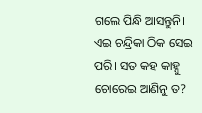ଗଲେ ପିନ୍ଧି ଆସନ୍ତୁନି। ଏଇ ଚନ୍ଦ୍ରିକା ଠିକ ସେଇ ପରି। ସତ କହ କାହ୍ନୁ ଚୋରେଇ ଆଣିନୁ ତ?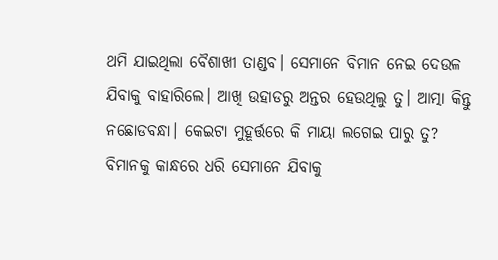ଥମି ଯାଇଥିଲା ବୈଶାଖୀ ତାଣ୍ଡବ। ସେମାନେ ବିମାନ ନେଇ ଦେଉଳ ଯିବାକୁ ବାହାରିଲେ। ଆଖି ଉହାଡରୁ ଅନ୍ତର ହେଉଥିଲୁ ତୁ। ଆତ୍ମା କିନ୍ତୁ ନଛୋଡବନ୍ଧା। କେଇଟା ମୁହୂର୍ତ୍ତରେ କି ମାୟା ଲଗେଇ ପାରୁ ତୁ? ବିମାନକୁ କାନ୍ଧରେ ଧରି ସେମାନେ ଯିବାକୁ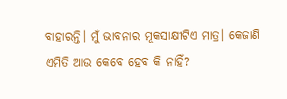ବାହାରନ୍ତି। ମୁଁ ଭାବନାର ମୂକସାକ୍ଷୀଟିଏ ମାତ୍ର। କେଜାଣି ଏମିତି ଆଉ କେବେ ହେବ କି ନାହିଁ?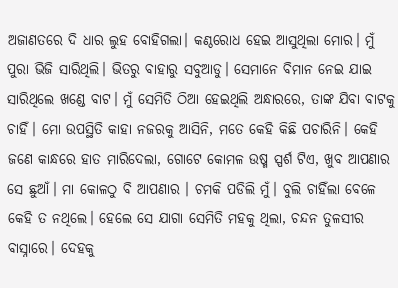ଅଜାଣତରେ ଦି ଧାର ଲୁହ ବୋହିଗଲା। କଣ୍ଠରୋଧ ହେଇ ଆସୁଥିଲା ମୋର। ମୁଁ ପୁରା ଭିଜି ସାରିଥିଲି। ଭିତରୁ ବାହାରୁ ସବୁଆଡୁ। ସେମାନେ ବିମାନ ନେଇ ଯାଇ ସାରିଥିଲେ ଖଣ୍ଡେ ବାଟ। ମୁଁ ସେମିତି ଠିଆ ହେଇଥିଲି ଅନ୍ଧାରରେ, ତାଙ୍କ ଯିବା ବାଟକୁ ଚାହିଁ। ମୋ ଉପସ୍ଥିତି କାହା ନଜରକୁ ଆସିନି, ମତେ କେହି କିଛି ପଚାରିନି। କେହି ଜଣେ କାନ୍ଧରେ ହାତ ମାରିଦେଲା, ଗୋଟେ କୋମଳ ଉଷ୍ମ ସ୍ପର୍ଶ ଟିଏ, ଖୁବ ଆପଣାର ସେ ଛୁଆଁ। ମା କୋଳଠୁ ବି ଆପଣାର । ଚମକି ପଡିଲି ମୁଁ। ବୁଲି ଚାହିଁଲା ବେଳେ କେହି ତ ନଥିଲେ। ହେଲେ ସେ ଯାଗା ସେମିତି ମହକୁ ଥିଲା, ଚନ୍ଦନ ତୁଳସୀର ବାସ୍ନାରେ। ଦେହକୁ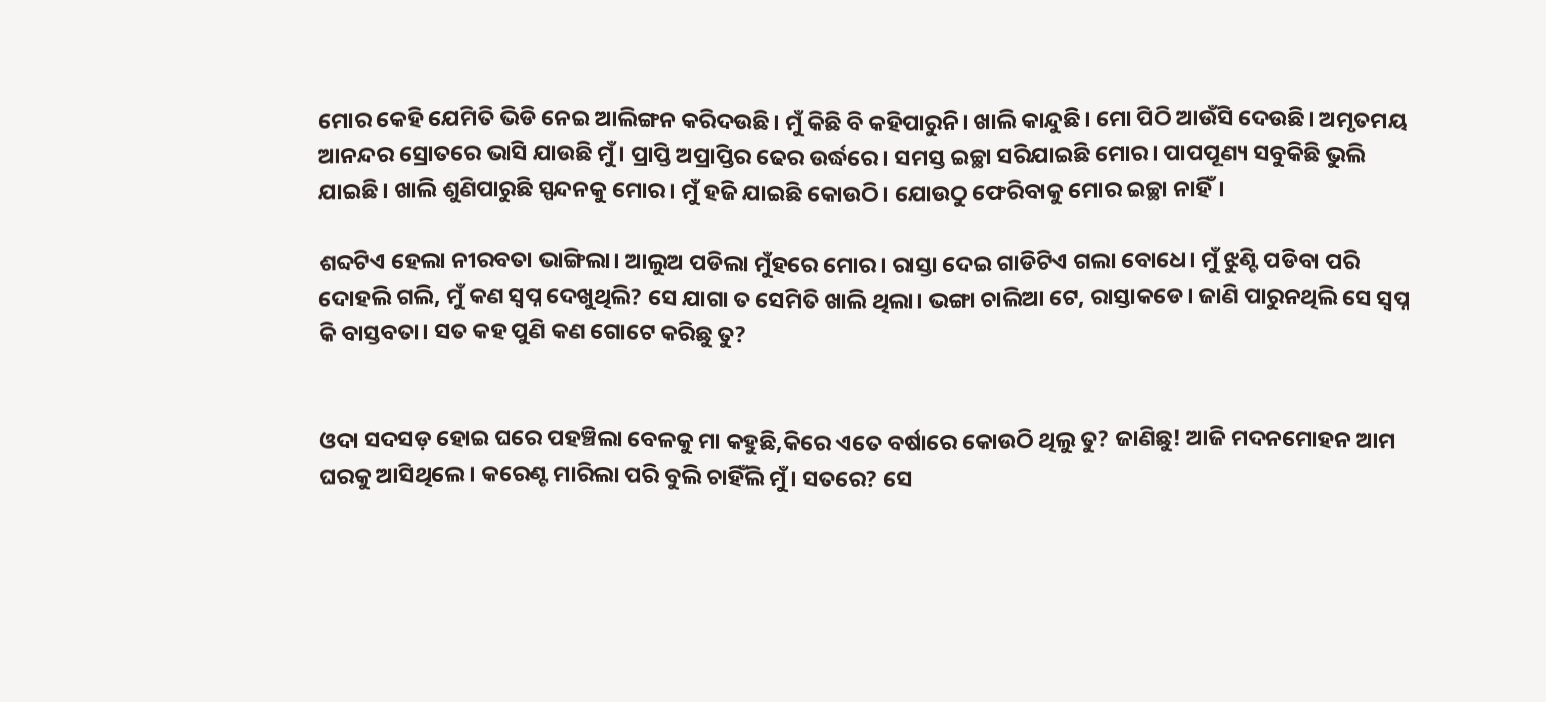ମୋର କେହି ଯେମିତି ଭିଡି ନେଇ ଆଲିଙ୍ଗନ କରିଦଉଛି। ମୁଁ କିଛି ବି କହିପାରୁନି। ଖାଲି କାନ୍ଦୁଛି। ମୋ ପିଠି ଆଉଁସି ଦେଉଛି। ଅମୃତମୟ ଆନନ୍ଦର ସ୍ରୋତରେ ଭାସି ଯାଉଛି ମୁଁ। ପ୍ରାପ୍ତି ଅପ୍ରାପ୍ତିର ଢେର ଉର୍ଦ୍ଧରେ। ସମସ୍ତ ଇଚ୍ଛା ସରିଯାଇଛି ମୋର। ପାପପୂଣ୍ୟ ସବୁକିଛି ଭୁଲି ଯାଇଛି। ଖାଲି ଶୁଣିପାରୁଛି ସ୍ପନ୍ଦନକୁ ମୋର। ମୁଁ ହଜି ଯାଇଛି କୋଉଠି। ଯୋଉଠୁ ଫେରିବାକୁ ମୋର ଇଚ୍ଛା ନାହିଁ।

ଶବ୍ଦଟିଏ ହେଲା ନୀରବତା ଭାଙ୍ଗିଲା। ଆଲୁଅ ପଡିଲା ମୁଁହରେ ମୋର। ରାସ୍ତା ଦେଇ ଗାଡିଟିଏ ଗଲା ବୋଧେ। ମୁଁ ଝୁଣ୍ଟି ପଡିବା ପରି ଦୋହଲି ଗଲି, ମୁଁ କଣ ସ୍ୱପ୍ନ ଦେଖୁଥିଲି? ସେ ଯାଗା ତ ସେମିତି ଖାଲି ଥିଲା। ଭଙ୍ଗା ଚାଲିଆ ଟେ, ରାସ୍ତାକଡେ। ଜାଣି ପାରୁନଥିଲି ସେ ସ୍ୱପ୍ନ କି ବାସ୍ତବତା। ସତ କହ ପୁଣି କଣ ଗୋଟେ କରିଛୁ ତୁ?


ଓଦା ସଦସଡ଼ ହୋଇ ଘରେ ପହଞ୍ଚିଲା ବେଳକୁ ମା କହୁଛି,କିରେ ଏତେ ବର୍ଷାରେ କୋଉଠି ଥିଲୁ ତୁ? ଜାଣିଛୁ! ଆଜି ମଦନମୋହନ ଆମ ଘରକୁ ଆସିଥିଲେ। କରେଣ୍ଟ ମାରିଲା ପରି ବୁଲି ଚାହିଁଲି ମୁଁ। ସତରେ? ସେ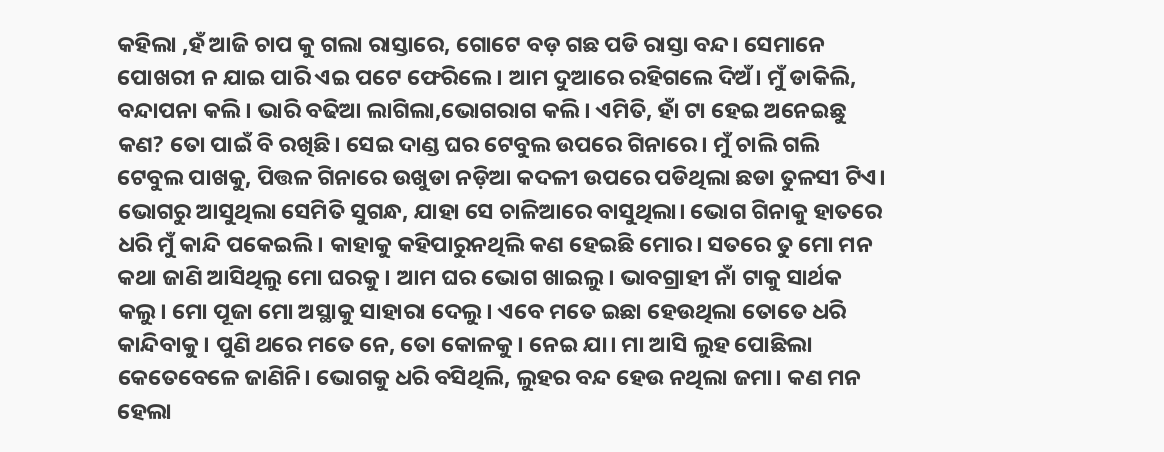କହିଲା ,ହଁ ଆଜି ଚାପ କୁ ଗଲା ରାସ୍ତାରେ, ଗୋଟେ ବଡ଼ ଗଛ ପଡି ରାସ୍ତା ବନ୍ଦ। ସେମାନେ ପୋଖରୀ ନ ଯାଇ ପାରି ଏଇ ପଟେ ଫେରିଲେ। ଆମ ଦୁଆରେ ରହିଗଲେ ଦିଅଁ। ମୁଁ ଡାକିଲି, ବନ୍ଦାପନା କଲି। ଭାରି ବଢିଆ ଲାଗିଲା,ଭୋଗରାଗ କଲି। ଏମିତି, ହାଁ ଟା ହେଇ ଅନେଇଛୁ କଣ? ତୋ ପାଇଁ ବି ରଖିଛି। ସେଇ ଦାଣ୍ଡ ଘର ଟେବୁଲ ଉପରେ ଗିନାରେ। ମୁଁ ଚାଲି ଗଲି ଟେବୁଲ ପାଖକୁ, ପିତ୍ତଳ ଗିନାରେ ଉଖୁଡା ନଡ଼ିଆ କଦଳୀ ଉପରେ ପଡିଥିଲା ଛଡା ତୁଳସୀ ଟିଏ। ଭୋଗରୁ ଆସୁଥିଲା ସେମିତି ସୁଗନ୍ଧ, ଯାହା ସେ ଚାଳିଆରେ ବାସୁଥିଲା। ଭୋଗ ଗିନାକୁ ହାତରେ ଧରି ମୁଁ କାନ୍ଦି ପକେଇଲି। କାହାକୁ କହିପାରୁନଥିଲି କଣ ହେଇଛି ମୋର। ସତରେ ତୁ ମୋ ମନ କଥା ଜାଣି ଆସିଥିଲୁ ମୋ ଘରକୁ। ଆମ ଘର ଭୋଗ ଖାଇଲୁ। ଭାବଗ୍ରାହୀ ନାଁ ଟାକୁ ସାର୍ଥକ କଲୁ। ମୋ ପୂଜା ମୋ ଅସ୍ଥାକୁ ସାହାରା ଦେଲୁ। ଏବେ ମତେ ଇଛା ହେଉଥିଲା ତୋତେ ଧରି କାନ୍ଦିବାକୁ। ପୁଣି ଥରେ ମତେ ନେ, ତୋ କୋଳକୁ। ନେଇ ଯା। ମା ଆସି ଲୁହ ପୋଛିଲା କେତେବେଳେ ଜାଣିନି। ଭୋଗକୁ ଧରି ବସିଥିଲି, ଲୁହର ବନ୍ଦ ହେଉ ନଥିଲା ଜମା। କଣ ମନ ହେଲା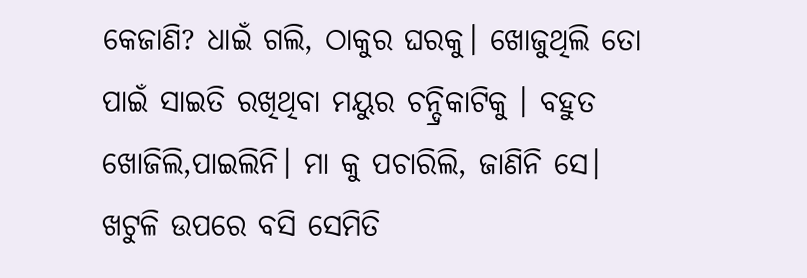କେଜାଣି? ଧାଇଁ ଗଲି, ଠାକୁର ଘରକୁ। ଖୋଜୁଥିଲି ତୋ ପାଇଁ ସାଇତି ରଖିଥିବା ମୟୁର ଚନ୍ଦ୍ରିକାଟିକୁ । ବହୁତ ଖୋଜିଲି,ପାଇଲିନି। ମା କୁ ପଚାରିଲି, ଜାଣିନି ସେ। ଖଟୁଳି ଉପରେ ବସି ସେମିତି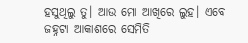ହସୁଥିଲୁ ତୁ। ଆଉ ମୋ ଆଖିରେ ଲୁହ। ଏବେ ଜହ୍ନଟା ଆକାଶରେ ସେମିତି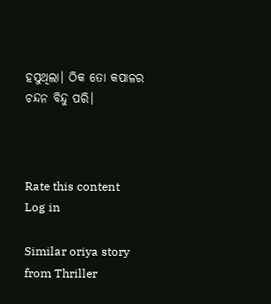ହସୁଥିଲା। ଠିକ ତୋ କପାଳର ଚନ୍ଦନ ବିନ୍ଦୁ ପରି।



Rate this content
Log in

Similar oriya story from Thriller